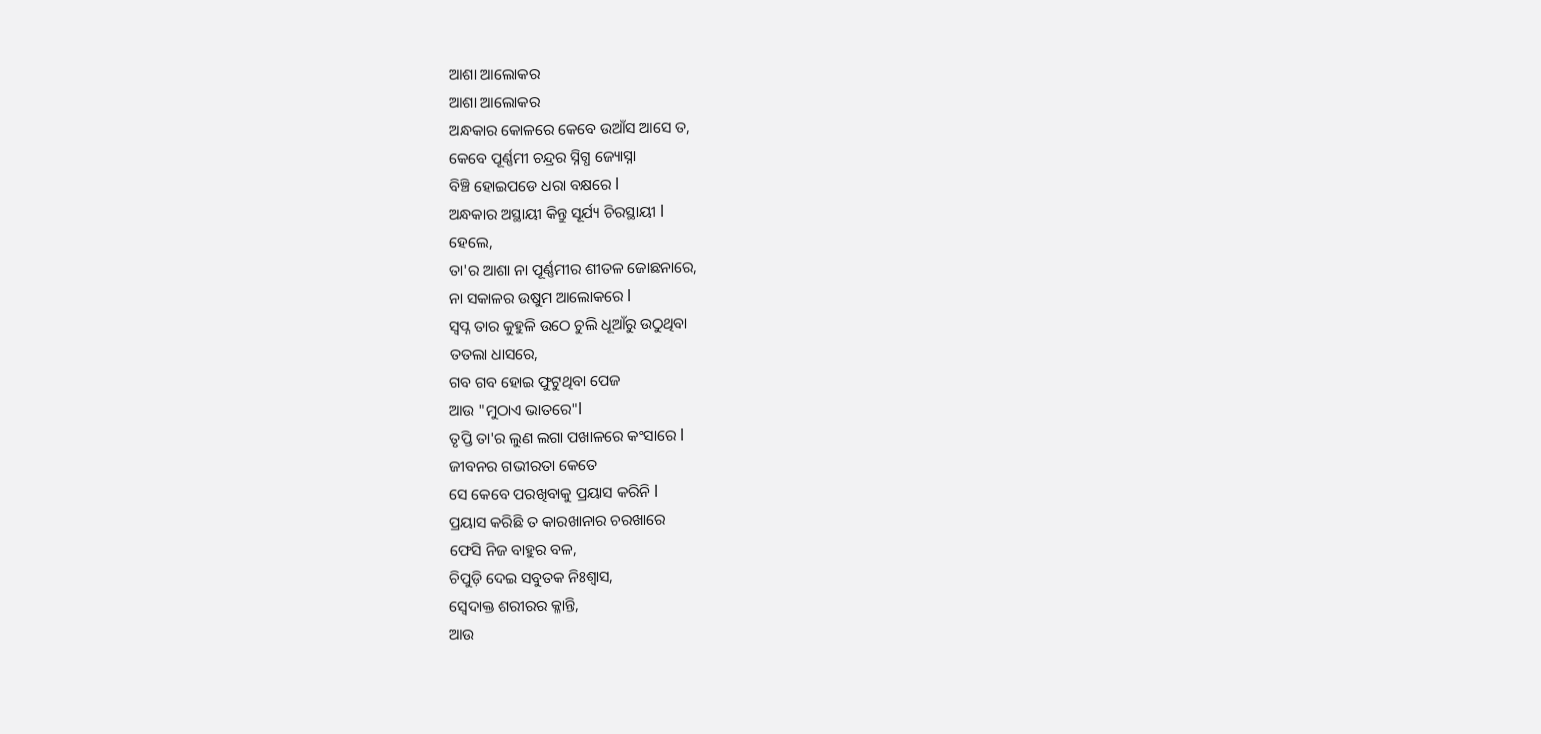ଆଶା ଆଲୋକର
ଆଶା ଆଲୋକର
ଅନ୍ଧକାର କୋଳରେ କେବେ ଉଆଁସ ଆସେ ତ,
କେବେ ପୂର୍ଣ୍ଣମୀ ଚନ୍ଦ୍ରର ସ୍ନିଗ୍ଧ ଜ୍ୟୋସ୍ନା
ବିଞ୍ଚି ହୋଇପଡେ ଧରା ବକ୍ଷରେ l
ଅନ୍ଧକାର ଅସ୍ଥାୟୀ କିନ୍ତୁ ସୂର୍ଯ୍ୟ ଚିରସ୍ଥାୟୀ l
ହେଲେ,
ତା'ର ଆଶା ନା ପୂର୍ଣ୍ଣମୀର ଶୀତଳ ଜୋଛନାରେ,
ନା ସକାଳର ଉଷୁମ ଆଲୋକରେ l
ସ୍ୱପ୍ନ ତାର କୁହୁଳି ଉଠେ ଚୁଲି ଧୂଆଁରୁ ଉଠୁଥିବା
ତତଲା ଧାସରେ,
ଗବ ଗବ ହୋଇ ଫୁଟୁଥିବା ପେଜ
ଆଉ "ମୁଠାଏ ଭାତରେ"l
ତୃପ୍ତି ତା'ର ଲୁଣ ଲଗା ପଖାଳରେ କଂସାରେ l
ଜୀବନର ଗଭୀରତା କେତେ
ସେ କେବେ ପରଖିବାକୁ ପ୍ରୟାସ କରିନି l
ପ୍ରୟାସ କରିଛି ତ କାରଖାନାର ଚରଖାରେ
ଫେସି ନିଜ ବାହୁର ବଳ,
ଚିପୁଡ଼ି ଦେଇ ସବୁତକ ନିଃଶ୍ୱାସ,
ସ୍ବେଦାକ୍ତ ଶରୀରର କ୍ଳାନ୍ତି,
ଆଉ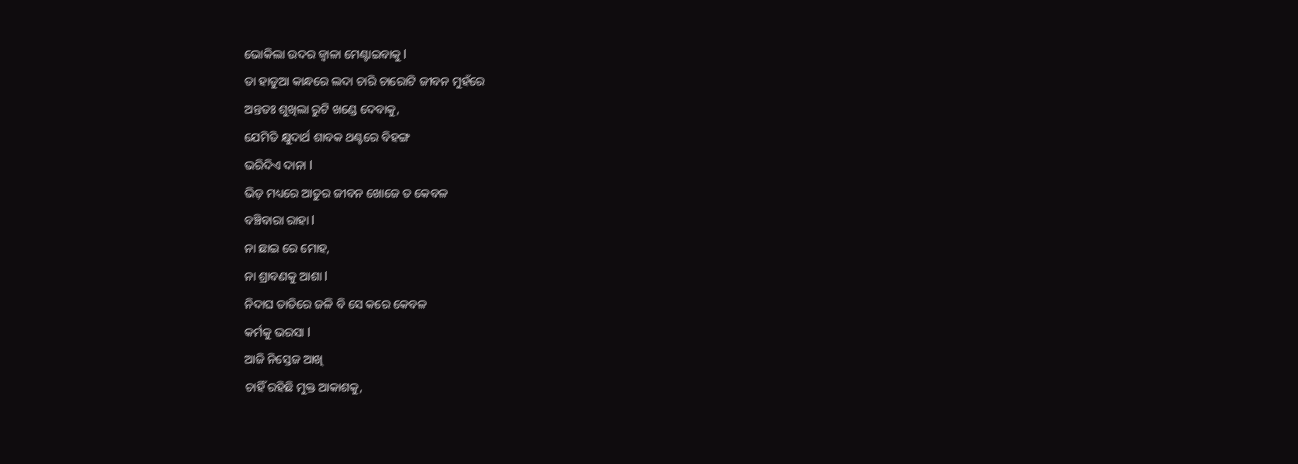ଭୋକିଲା ଉଦର ଜ୍ୱାଳା ମେଣ୍ଟାଇବାକୁ l
ତା ହାଡୁଆ କାନ୍ଧରେ ଲଦା ଚାରି ଚାରୋଟି ଜୀବନ ମୁହଁରେ
ଅନ୍ତତଃ ଶୁଖିଲା ରୁଟି ଖଣ୍ଡେ ଦେବାକୁ,
ଯେମିତି କ୍ଷୁଦାର୍ଥ ଶାବକ ଥଣ୍ଟରେ ବିହଙ୍ଗ
ଭରିଦିଏ ଦାନା l
ଭିଡ଼ ମଧ୍ୟରେ ଆତୁର ଜୀବନ ଖୋଜେ ତ କେବଳ
ବଞ୍ଚିବାରା ରାହା l
ନା ଛାଇ ରେ ମୋହ,
ନା ଶ୍ରାବଣକୁ ଆଶା l
ନିଦାଘ ତାତିରେ ଜଳି ବି ସେ କରେ କେବଳ
କର୍ମକୁ ଭରସା l
ଆଜି ନିସ୍ତେଜ ଆଖି
ଚାହିଁ ରହିଛି ମୁକ୍ତ ଆକାଶକୁ,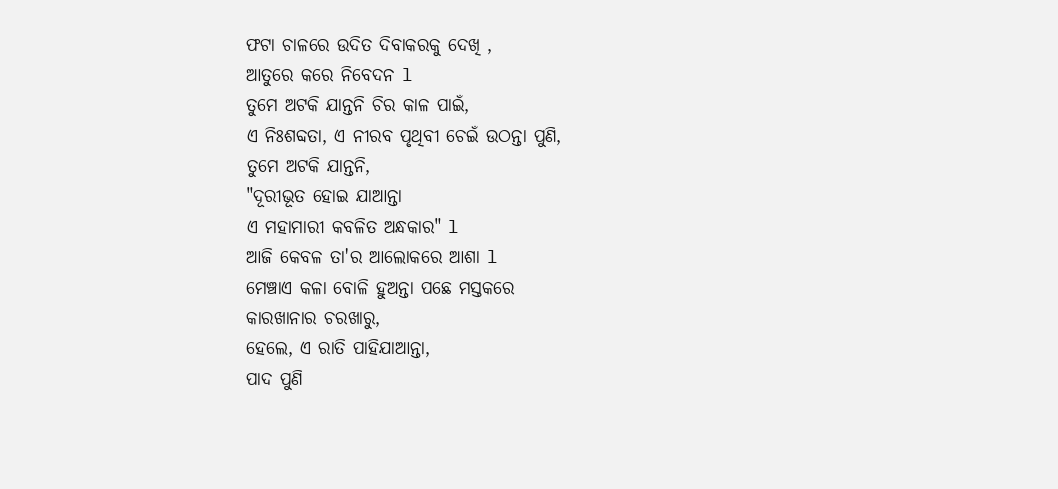ଫଟା ଚାଳରେ ଉଦିତ ଦିବାକରକୁ ଦେଖି ,
ଆତୁରେ କରେ ନିବେଦନ l
ତୁମେ ଅଟକି ଯାନ୍ତନି ଚିର କାଳ ପାଇଁ,
ଏ ନିଃଶବ୍ଦତା, ଏ ନୀରବ ପୃଥିବୀ ଚେଇଁ ଉଠନ୍ତା ପୁଣି,
ତୁମେ ଅଟକି ଯାନ୍ତନି,
"ଦୂରୀଭୂତ ହୋଇ ଯାଆନ୍ତା
ଏ ମହାମାରୀ କବଳିତ ଅନ୍ଧକାର" l
ଆଜି କେବଳ ତା'ର ଆଲୋକରେ ଆଶା l
ମେଞ୍ଚାଏ କଳା ବୋଳି ହୁଅନ୍ତା ପଛେ ମସ୍ତକରେ
କାରଖାନାର ଚରଖାରୁ,
ହେଲେ, ଏ ରାତି ପାହିଯାଆନ୍ତା,
ପାଦ ପୁଣି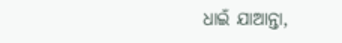ଧାଇଁ ଯାଆନ୍ତା,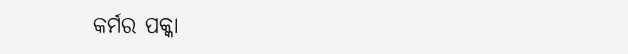କର୍ମର ପକ୍କା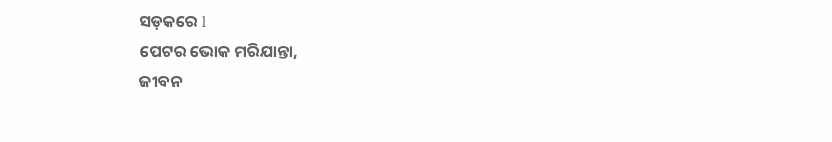ସଡ଼କରେ l
ପେଟର ଭୋକ ମରିଯାନ୍ତା,
ଜୀବନ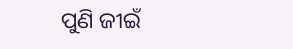ପୁଣି ଜୀଇଁ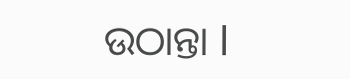ଉଠାନ୍ତା l